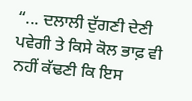“... ਦਲਾਲੀ ਦੁੱਗਣੀ ਦੇਣੀ ਪਵੇਗੀ ਤੇ ਕਿਸੇ ਕੋਲ ਭਾਫ਼ ਵੀ ਨਹੀਂ ਕੱਢਣੀ ਕਿ ਇਸ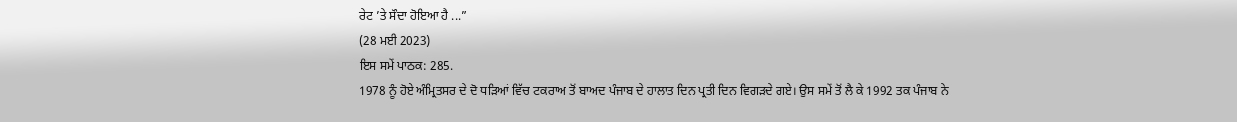ਰੇਟ ’ਤੇ ਸੌਦਾ ਹੋਇਆ ਹੈ ...”
(28 ਮਈ 2023)
ਇਸ ਸਮੇਂ ਪਾਠਕ: 285.
1978 ਨੂੰ ਹੋਏ ਅੰਮ੍ਰਿਤਸਰ ਦੇ ਦੋ ਧੜਿਆਂ ਵਿੱਚ ਟਕਰਾਅ ਤੋਂ ਬਾਅਦ ਪੰਜਾਬ ਦੇ ਹਾਲਾਤ ਦਿਨ ਪ੍ਰਤੀ ਦਿਨ ਵਿਗੜਦੇ ਗਏ। ਉਸ ਸਮੇਂ ਤੋਂ ਲੈ ਕੇ 1992 ਤਕ ਪੰਜਾਬ ਨੇ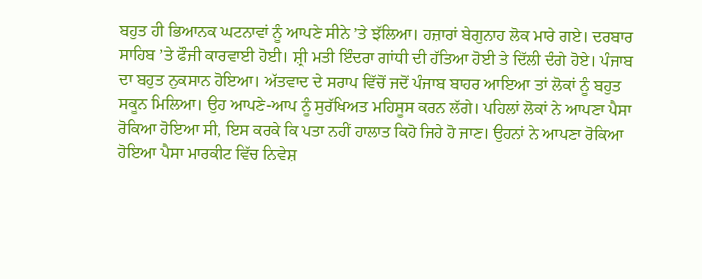ਬਹੁਤ ਹੀ ਭਿਆਨਕ ਘਟਨਾਵਾਂ ਨੂੰ ਆਪਣੇ ਸੀਨੇ ’ਤੇ ਝੱਲਿਆ। ਹਜ਼ਾਰਾਂ ਬੇਗੁਨਾਹ ਲੋਕ ਮਾਰੇ ਗਏ। ਦਰਬਾਰ ਸਾਹਿਬ ’ਤੇ ਫੌਜੀ ਕਾਰਵਾਈ ਹੋਈ। ਸ਼੍ਰੀ ਮਤੀ ਇੰਦਰਾ ਗਾਂਧੀ ਦੀ ਹੱਤਿਆ ਹੋਈ ਤੇ ਦਿੱਲੀ ਦੰਗੇ ਹੋਏ। ਪੰਜਾਬ ਦਾ ਬਹੁਤ ਨੁਕਸਾਨ ਹੋਇਆ। ਅੱਤਵਾਦ ਦੇ ਸਰਾਪ ਵਿੱਚੋਂ ਜਦੋਂ ਪੰਜਾਬ ਬਾਹਰ ਆਇਆ ਤਾਂ ਲੋਕਾਂ ਨੂੰ ਬਹੁਤ ਸਕੂਨ ਮਿਲਿਆ। ਉਹ ਆਪਣੇ-ਆਪ ਨੂੰ ਸੁਰੱਖਿਅਤ ਮਹਿਸੂਸ ਕਰਨ ਲੱਗੇ। ਪਹਿਲਾਂ ਲੋਕਾਂ ਨੇ ਆਪਣਾ ਪੈਸਾ ਰੋਕਿਆ ਹੋਇਆ ਸੀ, ਇਸ ਕਰਕੇ ਕਿ ਪਤਾ ਨਹੀਂ ਹਾਲਾਤ ਕਿਹੋ ਜਿਹੇ ਹੋ ਜਾਣ। ਉਹਨਾਂ ਨੇ ਆਪਣਾ ਰੋਕਿਆ ਹੋਇਆ ਪੈਸਾ ਮਾਰਕੀਟ ਵਿੱਚ ਨਿਵੇਸ਼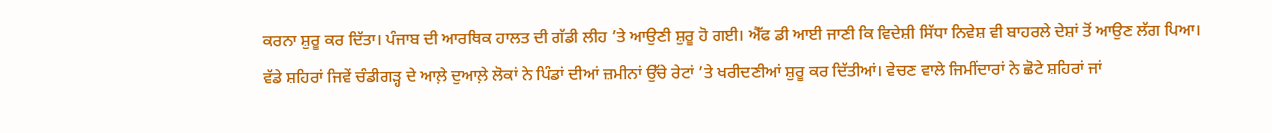ਕਰਨਾ ਸ਼ੁਰੂ ਕਰ ਦਿੱਤਾ। ਪੰਜਾਬ ਦੀ ਆਰਥਿਕ ਹਾਲਤ ਦੀ ਗੱਡੀ ਲੀਹ ’ਤੇ ਆਉਣੀ ਸ਼ੁਰੂ ਹੋ ਗਈ। ਐੱਫ ਡੀ ਆਈ ਜਾਣੀ ਕਿ ਵਿਦੇਸ਼ੀ ਸਿੱਧਾ ਨਿਵੇਸ਼ ਵੀ ਬਾਹਰਲੇ ਦੇਸ਼ਾਂ ਤੋਂ ਆਉਣ ਲੱਗ ਪਿਆ।
ਵੱਡੇ ਸ਼ਹਿਰਾਂ ਜਿਵੇਂ ਚੰਡੀਗੜ੍ਹ ਦੇ ਆਲ਼ੇ ਦੁਆਲ਼ੇ ਲੋਕਾਂ ਨੇ ਪਿੰਡਾਂ ਦੀਆਂ ਜ਼ਮੀਨਾਂ ਉੱਚੇ ਰੇਟਾਂ ’ਤੇ ਖਰੀਦਣੀਆਂ ਸ਼ੁਰੂ ਕਰ ਦਿੱਤੀਆਂ। ਵੇਚਣ ਵਾਲੇ ਜਿਮੀਂਦਾਰਾਂ ਨੇ ਛੋਟੇ ਸ਼ਹਿਰਾਂ ਜਾਂ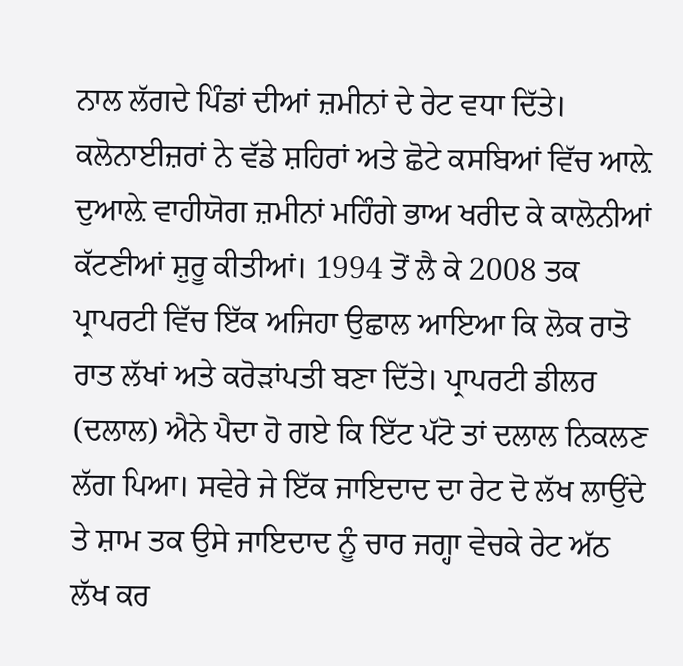ਨਾਲ ਲੱਗਦੇ ਪਿੰਡਾਂ ਦੀਆਂ ਜ਼ਮੀਨਾਂ ਦੇ ਰੇਟ ਵਧਾ ਦਿੱਤੇ। ਕਲੋਨਾਈਜ਼ਰਾਂ ਨੇ ਵੱਡੇ ਸ਼ਹਿਰਾਂ ਅਤੇ ਛੋਟੇ ਕਸਬਿਆਂ ਵਿੱਚ ਆਲ਼ੇ ਦੁਆਲ਼ੇ ਵਾਹੀਯੋਗ ਜ਼ਮੀਨਾਂ ਮਹਿੰਗੇ ਭਾਅ ਖਰੀਦ ਕੇ ਕਾਲੋਨੀਆਂ ਕੱਟਣੀਆਂ ਸ਼ੁਰੂ ਕੀਤੀਆਂ। 1994 ਤੋਂ ਲੈ ਕੇ 2008 ਤਕ ਪ੍ਰਾਪਰਟੀ ਵਿੱਚ ਇੱਕ ਅਜਿਹਾ ਉਛਾਲ ਆਇਆ ਕਿ ਲੋਕ ਰਾਤੋ ਰਾਤ ਲੱਖਾਂ ਅਤੇ ਕਰੋੜਾਂਪਤੀ ਬਣਾ ਦਿੱਤੇ। ਪ੍ਰਾਪਰਟੀ ਡੀਲਰ (ਦਲਾਲ) ਐਨੇ ਪੈਦਾ ਹੋ ਗਏ ਕਿ ਇੱਟ ਪੱਟੋ ਤਾਂ ਦਲਾਲ ਨਿਕਲਣ ਲੱਗ ਪਿਆ। ਸਵੇਰੇ ਜੇ ਇੱਕ ਜਾਇਦਾਦ ਦਾ ਰੇਟ ਦੋ ਲੱਖ ਲਾਉਂਦੇ ਤੇ ਸ਼ਾਮ ਤਕ ਉਸੇ ਜਾਇਦਾਦ ਨੂੰ ਚਾਰ ਜਗ੍ਹਾ ਵੇਚਕੇ ਰੇਟ ਅੱਠ ਲੱਖ ਕਰ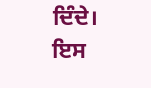ਦਿੰਦੇ। ਇਸ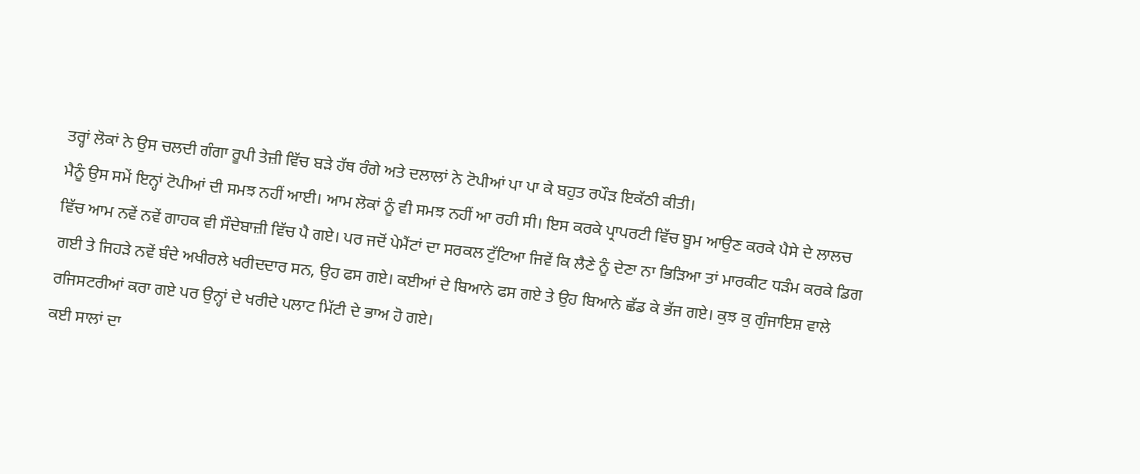ਤਰ੍ਹਾਂ ਲੋਕਾਂ ਨੇ ਉਸ ਚਲਦੀ ਗੰਗਾ ਰੂਪੀ ਤੇਜ਼ੀ ਵਿੱਚ ਬੜੇ ਹੱਥ ਰੰਗੇ ਅਤੇ ਦਲਾਲਾਂ ਨੇ ਟੋਪੀਆਂ ਪਾ ਪਾ ਕੇ ਬਹੁਤ ਰਪੌੜ ਇਕੱਠੀ ਕੀਤੀ।
ਮੈਨੂੰ ਉਸ ਸਮੇਂ ਇਨ੍ਹਾਂ ਟੋਪੀਆਂ ਦੀ ਸਮਝ ਨਹੀਂ ਆਈ। ਆਮ ਲੋਕਾਂ ਨੂੰ ਵੀ ਸਮਝ ਨਹੀਂ ਆ ਰਹੀ ਸੀ। ਇਸ ਕਰਕੇ ਪ੍ਰਾਪਰਟੀ ਵਿੱਚ ਬੂਮ ਆਉਣ ਕਰਕੇ ਪੈਸੇ ਦੇ ਲਾਲਚ ਵਿੱਚ ਆਮ ਨਵੇਂ ਨਵੇਂ ਗਾਹਕ ਵੀ ਸੌਦੇਬਾਜ਼ੀ ਵਿੱਚ ਪੈ ਗਏ। ਪਰ ਜਦੋਂ ਪੇਮੈਂਟਾਂ ਦਾ ਸਰਕਲ ਟੁੱਟਿਆ ਜਿਵੇਂ ਕਿ ਲੈਣੇ ਨੂੰ ਦੇਣਾ ਨਾ ਭਿੜਿਆ ਤਾਂ ਮਾਰਕੀਟ ਧੜੰਮ ਕਰਕੇ ਡਿਗ ਗਈ ਤੇ ਜਿਹੜੇ ਨਵੇਂ ਬੰਦੇ ਅਖੀਰਲੇ ਖਰੀਦਦਾਰ ਸਨ, ਉਹ ਫਸ ਗਏ। ਕਈਆਂ ਦੇ ਬਿਆਨੇ ਫਸ ਗਏ ਤੇ ਉਹ ਬਿਆਨੇ ਛੱਡ ਕੇ ਭੱਜ ਗਏ। ਕੁਝ ਕੁ ਗੁੰਜਾਇਸ਼ ਵਾਲੇ ਰਜਿਸਟਰੀਆਂ ਕਰਾ ਗਏ ਪਰ ਉਨ੍ਹਾਂ ਦੇ ਖਰੀਦੇ ਪਲਾਟ ਮਿੱਟੀ ਦੇ ਭਾਅ ਹੋ ਗਏ।
ਕਈ ਸਾਲਾਂ ਦਾ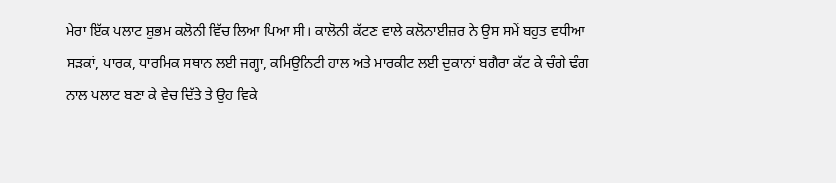ਮੇਰਾ ਇੱਕ ਪਲਾਟ ਸ਼ੁਭਮ ਕਲੋਨੀ ਵਿੱਚ ਲਿਆ ਪਿਆ ਸੀ। ਕਾਲੋਨੀ ਕੱਟਣ ਵਾਲੇ ਕਲੋਨਾਈਜ਼ਰ ਨੇ ਉਸ ਸਮੇਂ ਬਹੁਤ ਵਧੀਆ ਸੜਕਾਂ, ਪਾਰਕ, ਧਾਰਮਿਕ ਸਥਾਨ ਲਈ ਜਗ੍ਹਾ, ਕਮਿਉਨਿਟੀ ਹਾਲ ਅਤੇ ਮਾਰਕੀਟ ਲਈ ਦੁਕਾਨਾਂ ਬਗੈਰਾ ਕੱਟ ਕੇ ਚੰਗੇ ਢੰਗ ਨਾਲ ਪਲਾਟ ਬਣਾ ਕੇ ਵੇਚ ਦਿੱਤੇ ਤੇ ਉਹ ਵਿਕੇ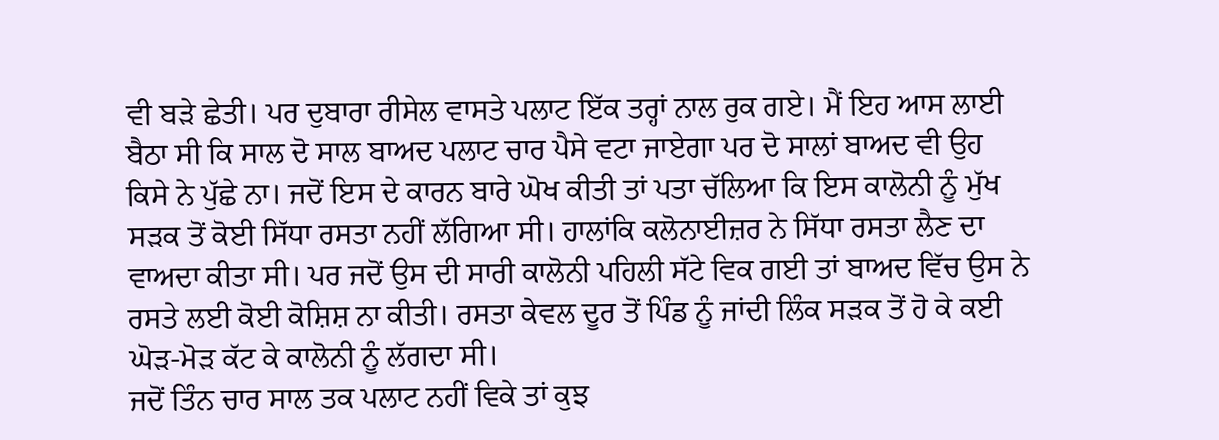ਵੀ ਬੜੇ ਛੇਤੀ। ਪਰ ਦੁਬਾਰਾ ਰੀਸੇਲ ਵਾਸਤੇ ਪਲਾਟ ਇੱਕ ਤਰ੍ਹਾਂ ਨਾਲ ਰੁਕ ਗਏ। ਮੈਂ ਇਹ ਆਸ ਲਾਈ ਬੈਠਾ ਸੀ ਕਿ ਸਾਲ ਦੋ ਸਾਲ ਬਾਅਦ ਪਲਾਟ ਚਾਰ ਪੈਸੇ ਵਟਾ ਜਾਏਗਾ ਪਰ ਦੋ ਸਾਲਾਂ ਬਾਅਦ ਵੀ ਉਹ ਕਿਸੇ ਨੇ ਪੁੱਛੇ ਨਾ। ਜਦੋਂ ਇਸ ਦੇ ਕਾਰਨ ਬਾਰੇ ਘੋਖ ਕੀਤੀ ਤਾਂ ਪਤਾ ਚੱਲਿਆ ਕਿ ਇਸ ਕਾਲੋਨੀ ਨੂੰ ਮੁੱਖ ਸੜਕ ਤੋਂ ਕੋਈ ਸਿੱਧਾ ਰਸਤਾ ਨਹੀਂ ਲੱਗਿਆ ਸੀ। ਹਾਲਾਂਕਿ ਕਲੋਨਾਈਜ਼ਰ ਨੇ ਸਿੱਧਾ ਰਸਤਾ ਲੈਣ ਦਾ ਵਾਅਦਾ ਕੀਤਾ ਸੀ। ਪਰ ਜਦੋਂ ਉਸ ਦੀ ਸਾਰੀ ਕਾਲੋਨੀ ਪਹਿਲੀ ਸੱਟੇ ਵਿਕ ਗਈ ਤਾਂ ਬਾਅਦ ਵਿੱਚ ਉਸ ਨੇ ਰਸਤੇ ਲਈ ਕੋਈ ਕੋਸ਼ਿਸ਼ ਨਾ ਕੀਤੀ। ਰਸਤਾ ਕੇਵਲ ਦੂਰ ਤੋਂ ਪਿੰਡ ਨੂੰ ਜਾਂਦੀ ਲਿੰਕ ਸੜਕ ਤੋਂ ਹੋ ਕੇ ਕਈ ਘੋੜ-ਮੋੜ ਕੱਟ ਕੇ ਕਾਲੋਨੀ ਨੂੰ ਲੱਗਦਾ ਸੀ।
ਜਦੋਂ ਤਿੰਨ ਚਾਰ ਸਾਲ ਤਕ ਪਲਾਟ ਨਹੀਂ ਵਿਕੇ ਤਾਂ ਕੁਝ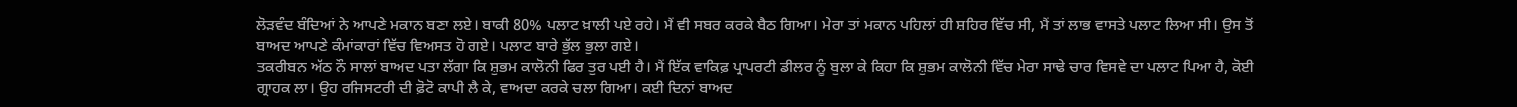ਲੋੜਵੰਦ ਬੰਦਿਆਂ ਨੇ ਆਪਣੇ ਮਕਾਨ ਬਣਾ ਲਏ। ਬਾਕੀ 80% ਪਲਾਟ ਖ਼ਾਲੀ ਪਏ ਰਹੇ। ਮੈਂ ਵੀ ਸਬਰ ਕਰਕੇ ਬੈਠ ਗਿਆ। ਮੇਰਾ ਤਾਂ ਮਕਾਨ ਪਹਿਲਾਂ ਹੀ ਸ਼ਹਿਰ ਵਿੱਚ ਸੀ, ਮੈਂ ਤਾਂ ਲਾਭ ਵਾਸਤੇ ਪਲਾਟ ਲਿਆ ਸੀ। ਉਸ ਤੋਂ ਬਾਅਦ ਆਪਣੇ ਕੰਮਾਂਕਾਰਾਂ ਵਿੱਚ ਵਿਅਸਤ ਹੋ ਗਏ। ਪਲਾਟ ਬਾਰੇ ਭੁੱਲ ਭੁਲਾ ਗਏ।
ਤਕਰੀਬਨ ਅੱਠ ਨੌ ਸਾਲਾਂ ਬਾਅਦ ਪਤਾ ਲੱਗਾ ਕਿ ਸ਼ੁਭਮ ਕਾਲੋਨੀ ਫਿਰ ਤੁਰ ਪਈ ਹੈ। ਮੈਂ ਇੱਕ ਵਾਕਿਫ਼ ਪ੍ਰਾਪਰਟੀ ਡੀਲਰ ਨੂੰ ਬੁਲਾ ਕੇ ਕਿਹਾ ਕਿ ਸ਼ੁਭਮ ਕਾਲੋਨੀ ਵਿੱਚ ਮੇਰਾ ਸਾਢੇ ਚਾਰ ਵਿਸਵੇ ਦਾ ਪਲਾਟ ਪਿਆ ਹੈ, ਕੋਈ ਗ੍ਰਾਹਕ ਲਾ। ਉਹ ਰਜਿਸਟਰੀ ਦੀ ਫ਼ੋਟੋ ਕਾਪੀ ਲੈ ਕੇ, ਵਾਅਦਾ ਕਰਕੇ ਚਲਾ ਗਿਆ। ਕਈ ਦਿਨਾਂ ਬਾਅਦ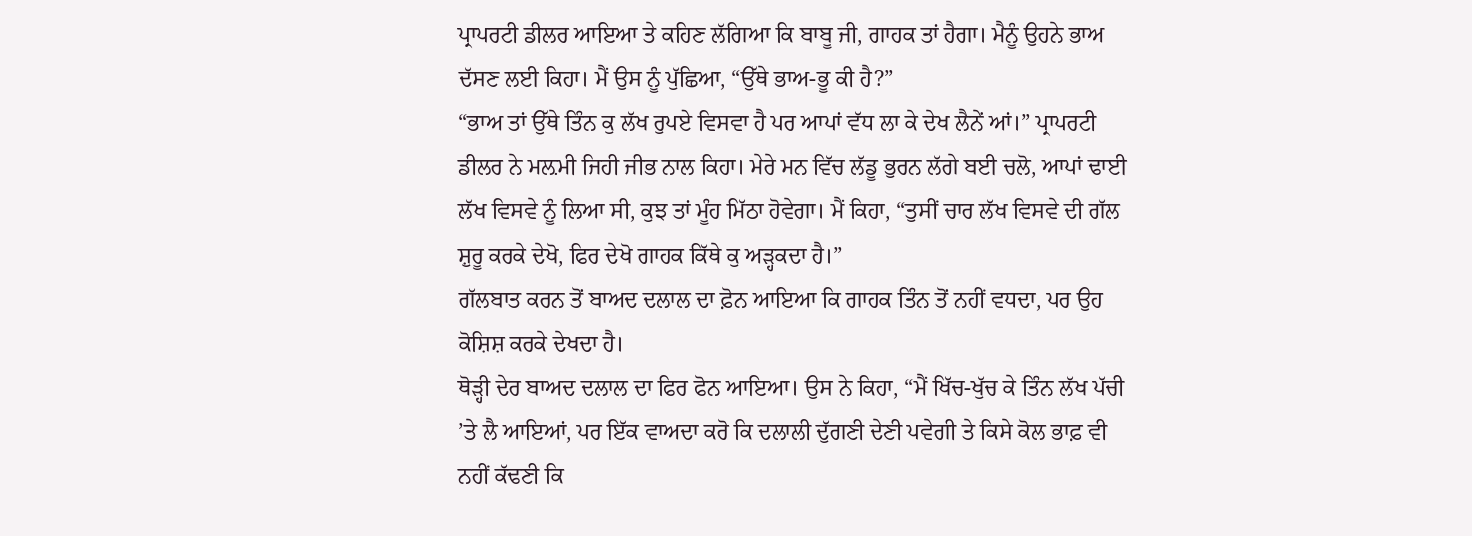ਪ੍ਰਾਪਰਟੀ ਡੀਲਰ ਆਇਆ ਤੇ ਕਹਿਣ ਲੱਗਿਆ ਕਿ ਬਾਬੂ ਜੀ, ਗਾਹਕ ਤਾਂ ਹੈਗਾ। ਮੈਨੂੰ ਉਹਨੇ ਭਾਅ ਦੱਸਣ ਲਈ ਕਿਹਾ। ਮੈਂ ਉਸ ਨੂੰ ਪੁੱਛਿਆ, “ਉੱਥੇ ਭਾਅ-ਭੂ ਕੀ ਹੈ?”
“ਭਾਅ ਤਾਂ ਉੱਥੇ ਤਿੰਨ ਕੁ ਲੱਖ ਰੁਪਏ ਵਿਸਵਾ ਹੈ ਪਰ ਆਪਾਂ ਵੱਧ ਲਾ ਕੇ ਦੇਖ ਲੈਨੇਂ ਆਂ।” ਪ੍ਰਾਪਰਟੀ ਡੀਲਰ ਨੇ ਮਲ਼ਮੀ ਜਿਹੀ ਜੀਭ ਨਾਲ ਕਿਹਾ। ਮੇਰੇ ਮਨ ਵਿੱਚ ਲੱਡੂ ਭੁਰਨ ਲੱਗੇ ਬਈ ਚਲੋ, ਆਪਾਂ ਢਾਈ ਲੱਖ ਵਿਸਵੇ ਨੂੰ ਲਿਆ ਸੀ, ਕੁਝ ਤਾਂ ਮੂੰਹ ਮਿੱਠਾ ਹੋਵੇਗਾ। ਮੈਂ ਕਿਹਾ, “ਤੁਸੀਂ ਚਾਰ ਲੱਖ ਵਿਸਵੇ ਦੀ ਗੱਲ ਸ਼ੁਰੂ ਕਰਕੇ ਦੇਖੋ, ਫਿਰ ਦੇਖੋ ਗਾਹਕ ਕਿੱਥੇ ਕੁ ਅੜ੍ਹਕਦਾ ਹੈ।”
ਗੱਲਬਾਤ ਕਰਨ ਤੋਂ ਬਾਅਦ ਦਲਾਲ ਦਾ ਫ਼ੋਨ ਆਇਆ ਕਿ ਗਾਹਕ ਤਿੰਨ ਤੋਂ ਨਹੀਂ ਵਧਦਾ, ਪਰ ਉਹ ਕੋਸ਼ਿਸ਼ ਕਰਕੇ ਦੇਖਦਾ ਹੈ।
ਥੋੜ੍ਹੀ ਦੇਰ ਬਾਅਦ ਦਲਾਲ ਦਾ ਫਿਰ ਫੋਨ ਆਇਆ। ਉਸ ਨੇ ਕਿਹਾ, “ਮੈਂ ਖਿੱਚ-ਖੁੱਚ ਕੇ ਤਿੰਨ ਲੱਖ ਪੱਚੀ ’ਤੇ ਲੈ ਆਇਆਂ, ਪਰ ਇੱਕ ਵਾਅਦਾ ਕਰੋ ਕਿ ਦਲਾਲੀ ਦੁੱਗਣੀ ਦੇਣੀ ਪਵੇਗੀ ਤੇ ਕਿਸੇ ਕੋਲ ਭਾਫ਼ ਵੀ ਨਹੀਂ ਕੱਢਣੀ ਕਿ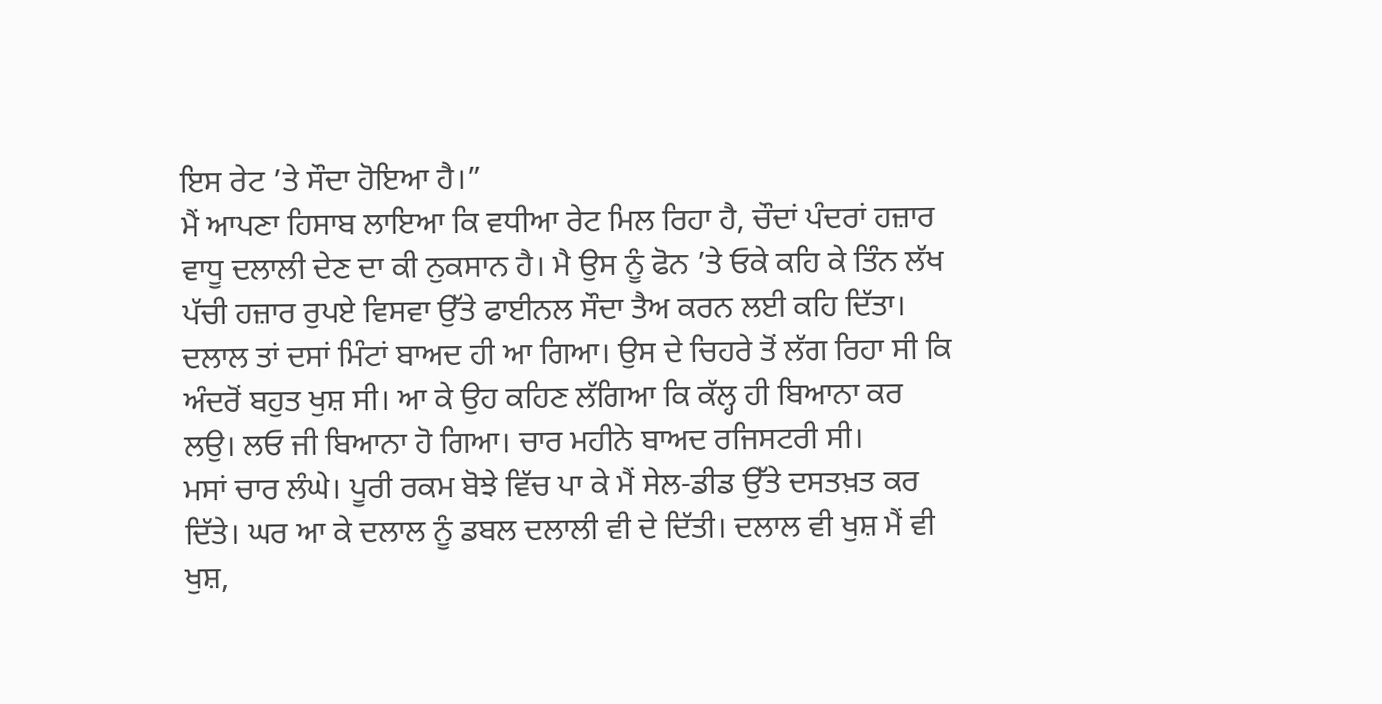ਇਸ ਰੇਟ ’ਤੇ ਸੌਦਾ ਹੋਇਆ ਹੈ।”
ਮੈਂ ਆਪਣਾ ਹਿਸਾਬ ਲਾਇਆ ਕਿ ਵਧੀਆ ਰੇਟ ਮਿਲ ਰਿਹਾ ਹੈ, ਚੌਦਾਂ ਪੰਦਰਾਂ ਹਜ਼ਾਰ ਵਾਧੂ ਦਲਾਲੀ ਦੇਣ ਦਾ ਕੀ ਨੁਕਸਾਨ ਹੈ। ਮੈ ਉਸ ਨੂੰ ਫੋਨ ’ਤੇ ਓਕੇ ਕਹਿ ਕੇ ਤਿੰਨ ਲੱਖ ਪੱਚੀ ਹਜ਼ਾਰ ਰੁਪਏ ਵਿਸਵਾ ਉੱਤੇ ਫਾਈਨਲ ਸੌਦਾ ਤੈਅ ਕਰਨ ਲਈ ਕਹਿ ਦਿੱਤਾ। ਦਲਾਲ ਤਾਂ ਦਸਾਂ ਮਿੰਟਾਂ ਬਾਅਦ ਹੀ ਆ ਗਿਆ। ਉਸ ਦੇ ਚਿਹਰੇ ਤੋਂ ਲੱਗ ਰਿਹਾ ਸੀ ਕਿ ਅੰਦਰੋਂ ਬਹੁਤ ਖੁਸ਼ ਸੀ। ਆ ਕੇ ਉਹ ਕਹਿਣ ਲੱਗਿਆ ਕਿ ਕੱਲ੍ਹ ਹੀ ਬਿਆਨਾ ਕਰ ਲਉ। ਲਓ ਜੀ ਬਿਆਨਾ ਹੋ ਗਿਆ। ਚਾਰ ਮਹੀਨੇ ਬਾਅਦ ਰਜਿਸਟਰੀ ਸੀ।
ਮਸਾਂ ਚਾਰ ਲੰਘੇ। ਪੂਰੀ ਰਕਮ ਬੋਝੇ ਵਿੱਚ ਪਾ ਕੇ ਮੈਂ ਸੇਲ-ਡੀਡ ਉੱਤੇ ਦਸਤਖ਼ਤ ਕਰ ਦਿੱਤੇ। ਘਰ ਆ ਕੇ ਦਲਾਲ ਨੂੰ ਡਬਲ ਦਲਾਲੀ ਵੀ ਦੇ ਦਿੱਤੀ। ਦਲਾਲ ਵੀ ਖੁਸ਼ ਮੈਂ ਵੀ ਖੁਸ਼,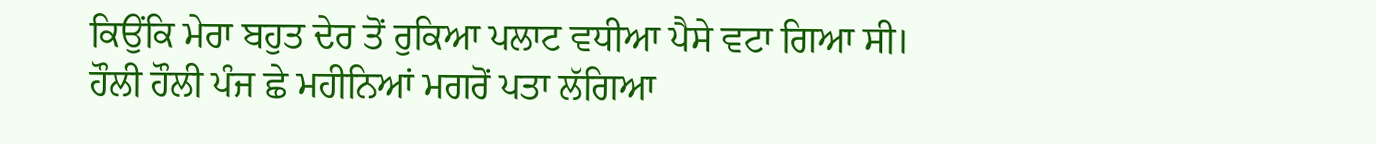ਕਿਉਂਕਿ ਮੇਰਾ ਬਹੁਤ ਦੇਰ ਤੋਂ ਰੁਕਿਆ ਪਲਾਟ ਵਧੀਆ ਪੈਸੇ ਵਟਾ ਗਿਆ ਸੀ।
ਹੌਲੀ ਹੌਲੀ ਪੰਜ ਛੇ ਮਹੀਨਿਆਂ ਮਗਰੋਂ ਪਤਾ ਲੱਗਿਆ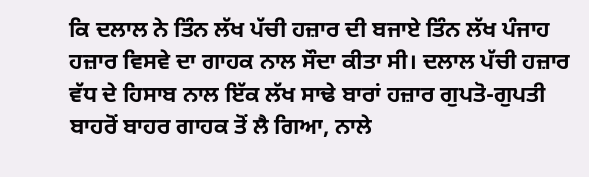ਕਿ ਦਲਾਲ ਨੇ ਤਿੰਨ ਲੱਖ ਪੱਚੀ ਹਜ਼ਾਰ ਦੀ ਬਜਾਏ ਤਿੰਨ ਲੱਖ ਪੰਜਾਹ ਹਜ਼ਾਰ ਵਿਸਵੇ ਦਾ ਗਾਹਕ ਨਾਲ ਸੌਦਾ ਕੀਤਾ ਸੀ। ਦਲਾਲ ਪੱਚੀ ਹਜ਼ਾਰ ਵੱਧ ਦੇ ਹਿਸਾਬ ਨਾਲ ਇੱਕ ਲੱਖ ਸਾਢੇ ਬਾਰਾਂ ਹਜ਼ਾਰ ਗੁਪਤੋ-ਗੁਪਤੀ ਬਾਹਰੋਂ ਬਾਹਰ ਗਾਹਕ ਤੋਂ ਲੈ ਗਿਆ, ਨਾਲੇ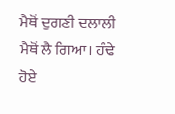ਮੈਥੋਂ ਦੁਗਣੀ ਦਲਾਲੀ ਮੈਥੋਂ ਲੈ ਗਿਆ। ਹੰਢੇ ਹੋਏ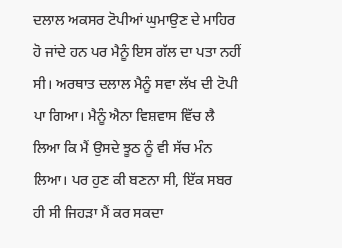ਦਲਾਲ ਅਕਸਰ ਟੋਪੀਆਂ ਘੁਮਾਉਣ ਦੇ ਮਾਹਿਰ ਹੋ ਜਾਂਦੇ ਹਨ ਪਰ ਮੈਨੂੰ ਇਸ ਗੱਲ ਦਾ ਪਤਾ ਨਹੀਂ ਸੀ। ਅਰਥਾਤ ਦਲਾਲ ਮੈਨੂੰ ਸਵਾ ਲੱਖ ਦੀ ਟੋਪੀ ਪਾ ਗਿਆ। ਮੈਨੂੰ ਐਨਾ ਵਿਸ਼ਵਾਸ ਵਿੱਚ ਲੈ ਲਿਆ ਕਿ ਮੈਂ ਉਸਦੇ ਝੂਠ ਨੂੰ ਵੀ ਸੱਚ ਮੰਨ ਲਿਆ। ਪਰ ਹੁਣ ਕੀ ਬਣਨਾ ਸੀ, ਇੱਕ ਸਬਰ ਹੀ ਸੀ ਜਿਹੜਾ ਮੈਂ ਕਰ ਸਕਦਾ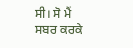ਸੀ। ਸੋ ਮੈਂ ਸਬਰ ਕਰਕੇ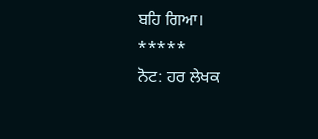ਬਹਿ ਗਿਆ।
*****
ਨੋਟ: ਹਰ ਲੇਖਕ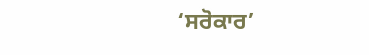‘ਸਰੋਕਾਰ’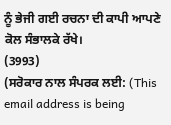ਨੂੰ ਭੇਜੀ ਗਈ ਰਚਨਾ ਦੀ ਕਾਪੀ ਆਪਣੇ ਕੋਲ ਸੰਭਾਲਕੇ ਰੱਖੇ।
(3993)
(ਸਰੋਕਾਰ ਨਾਲ ਸੰਪਰਕ ਲਈ: (This email address is being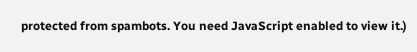protected from spambots. You need JavaScript enabled to view it.)